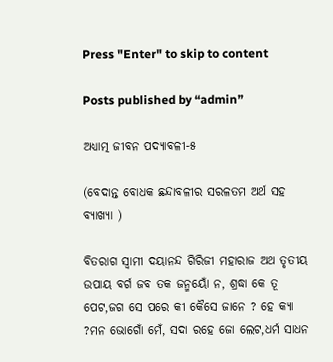Press "Enter" to skip to content

Posts published by “admin”

ଅଧ୍ୟାତ୍ମ ଜୀବନ ପଦ୍ୟାବଳୀ-୫

(ବେଦାନ୍ତ ବୋଧକ ଛନ୍ଦାବଳୀର ସରଳତମ ଅର୍ଥ ସହ ବ୍ୟାଖ୍ୟା )

ବିତରାଗ ସ୍ୱାମୀ ଦୟାନନ୍ଦ ଗିରିଜୀ ମହାରାଜ ଅଥ ତୃତୀୟ ଉପାୟ ବର୍ଗ ଜବ ତକ ଜନ୍ମୟୋଁ ନ, ଶ୍ରଦ୍ଧା କେ ତୂ ପେଟ,ଜଗ ସେ ପରେ କୀ କୈସେ ଜାନେ ? ହେ କ୍ୟା ?ମନ ଭୋଗୋଁ ମେଁ, ସଦା ରହେ ଜୋ ଲେଟ,ଧର୍ମ ସାଧନ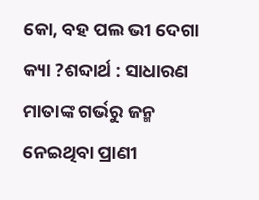କୋ, ବହ ପଲ ଭୀ ଦେଗା କ୍ୟା ?ଶବ୍ଦାର୍ଥ : ସାଧାରଣ ମାତାଙ୍କ ଗର୍ଭରୁ ଜନ୍ମ ନେଇଥିବା ପ୍ରାଣୀ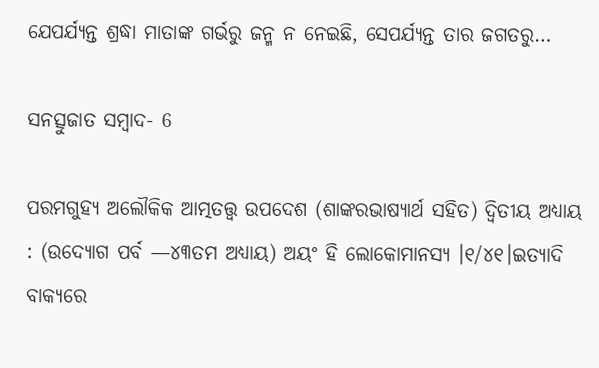ଯେପର୍ଯ୍ୟନ୍ତ ଶ୍ରଦ୍ଧା ମାତାଙ୍କ ଗର୍ଭରୁ ଜନ୍ମ ନ ନେଇଛି, ସେପର୍ଯ୍ୟନ୍ତ ତାର ଜଗତରୁ…

ସନତ୍ସୁଜାତ ସମ୍ବାଦ- 6

ପରମଗୁହ୍ୟ ଅଲୌକିକ ଆତ୍ମତତ୍ତ୍ୱ ଉପଦେଶ (ଶାଙ୍କରଭାଷ୍ୟାର୍ଥ ସହିତ) ଦ୍ୱିତୀୟ ଅଧ୍ୟାୟ : (ଉଦ୍ୟୋଗ ପର୍ବ —୪୩ତମ ଅଧ୍ୟାୟ) ଅୟଂ ହି ଲୋକୋମାନସ୍ୟ ।୧/୪୧।ଇତ୍ୟାଦି ବାକ୍ୟରେ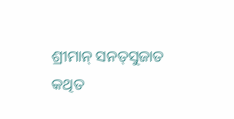ଶ୍ରୀମାନ୍‌ ସନତ୍‌ସୁଜାତ କଥିତ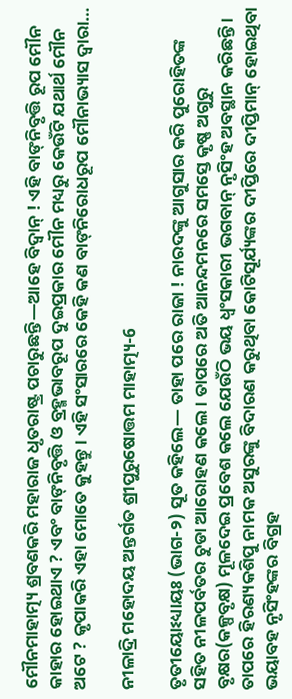ମୌନମାହାତ୍ମ୍ୟ ଶ୍ରବଣକରି ମହାରାଜ ଧୃତରାଷ୍ଟ୍ର ପଚାରୁଛନ୍ତି—ଆହେ ବିଦ୍ୱାନ୍‌ ! ଏହି ବାଙ୍‌ନିବୃତ୍ତି ରୂପ ମୌନ କାହାର ହୋଇଥାଏ ? ଏବଂ ବାଙ୍‌ନିବୃତ୍ତି ଓ ବ୍ରହ୍ମଭାବରୂପ ଦୁଇପ୍ରକାର ମୌନ ମଧ୍ୟରୁ କେଉଁଟି ଯଥାର୍ଥ ମୌନ ଅଟେ ? କୃପାକରି ଏହା ମୋତେ କୁହନ୍ତୁ । ଏହି ସଂସାରରେ କେହି କଣ ବାଙ୍‌ନିରୋଧରୂପ ମୌନାଭ୍ୟାସ ଦ୍ୱାରା…

ନୀଳାଦ୍ରି ମହୋଦୟ ଅନ୍ତର୍ଗତ ଶ୍ରୀପୁରୁଷୋତ୍ତମ ମାହାତ୍ମ୍ୟ-6

ତୃତୀୟୋଽଧ୍ୟାୟଃ (ଭାଗ-୨) ସୂତ କହିଲେ— ତାହା ପରେ ରାଜା ! ନାରଦଙ୍କୁ ଆଗୁସାର କରି ପୁରୋହିତଙ୍କ ସହିତ ନୀଳପର୍ବତର ଚୁଡା ଆରୋହଣ କଲେ । ତାପରେ ଅତି ଆନନ୍ଦମନରେ ସମସ୍ତେ କୃଷ୍ଣ ଅଗୁରୁ ବୃକ୍ଷର(କଳ୍ପବୃକ୍ଷ) ମୂଳଦେଇ ପ୍ରବେଶ କଲେ ଯେଉଁଠି ଭୟ ଧ୍ୱଂସକାରୀ ଭଗବାନ୍ ନୃସିଂହ ଅବସ୍ଥାନ କରିଛନ୍ତି । ତାପରେ ହିରଣ୍ୟକଶିପୁ ନାମକ ଅସୁରଙ୍କୁ ବିଦାରଣ କରୁଥିବା କୋଟିସୂର୍ଯ୍ୟଙ୍କର ଦୀପ୍ତିରେ ଦୀପ୍ତିମାନ୍ ହୋଇଥିବା ଭୟାବହ ନୃସିଂହଙ୍କର ବିଗ୍ରହ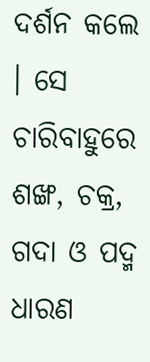ଦର୍ଶନ କଲେ । ସେ ଚାରିବାହୁରେ ଶଙ୍ଖ, ଚକ୍ର, ଗଦା ଓ ପଦ୍ମ ଧାରଣ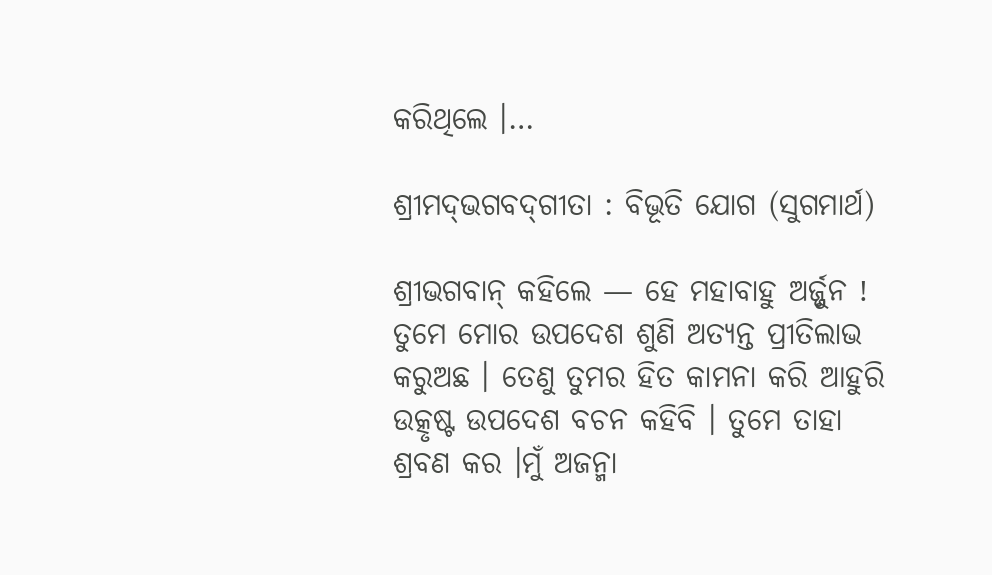କରିଥିଲେ ।…

ଶ୍ରୀମଦ୍‌ଭଗବଦ୍‌ଗୀତା : ବିଭୂତି ଯୋଗ (ସୁଗମାର୍ଥ)

ଶ୍ରୀଭଗବାନ୍ କହିଲେ — ହେ ମହାବାହୁ ଅର୍ଜ୍ଜୁନ ! ତୁମେ ମୋର ଉପଦେଶ ଶୁଣି ଅତ୍ୟନ୍ତ ପ୍ରୀତିଲାଭ କରୁଅଛ । ତେଣୁ ତୁମର ହିତ କାମନା କରି ଆହୁରି ଉତ୍କୃଷ୍ଟ ଉପଦେଶ ବଚନ କହିବି । ତୁମେ ତାହା ଶ୍ରବଣ କର ।ମୁଁ ଅଜନ୍ମା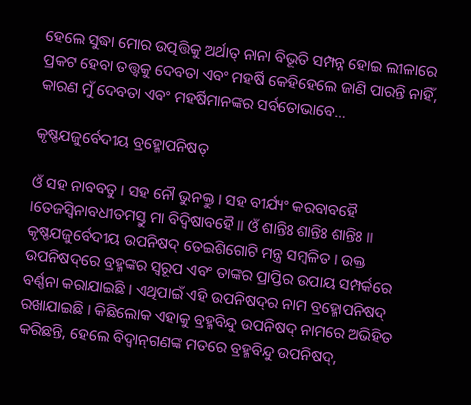ହେଲେ ସୁଦ୍ଧା ମୋର ଉତ୍ପତ୍ତିକୁ ଅର୍ଥାତ୍ ନାନା ବିଭୂତି ସମ୍ପନ୍ନ ହୋଇ ଲୀଳାରେ ପ୍ରକଟ ହେବା ତତ୍ତ୍ୱକୁ ଦେବତା ଏବଂ ମହର୍ଷି କେହିହେଲେ ଜାଣି ପାରନ୍ତି ନାହିଁ, କାରଣ ମୁଁ ଦେବତା ଏବଂ ମହର୍ଷିମାନଙ୍କର ସର୍ବତୋଭାବେ…

କୃଷ୍ଣଯଜୁର୍ବେଦୀୟ ବ୍ରହ୍ମୋପନିଷତ୍

ଓଁ ସହ ନାବବତୁ । ସହ ନୌ ଭୁନକ୍ତୁ । ସହ ବୀର୍ଯ୍ୟଂ କରବାବହୈ ।ତେଜସ୍ୱିନାବଧୀତମସ୍ତୁ ମା ବିଦ୍ୱିଷାବହୈ ॥ ଓଁ ଶାନ୍ତିଃ ଶାନ୍ତିଃ ଶାନ୍ତିଃ ॥ କୃଷ୍ଣଯଜୁର୍ବେଦୀୟ ଉପନିଷଦ୍‌ ତେଇଶିଗୋଟି ମନ୍ତ୍ର ସମ୍ବଳିତ । ଉକ୍ତ ଉପନିଷଦ୍‌ରେ ବ୍ରହ୍ମଙ୍କର ସ୍ୱରୂପ ଏବଂ ତାଙ୍କର ପ୍ରାପ୍ତିର ଉପାୟ ସମ୍ପର୍କରେ ବର୍ଣ୍ଣନା କରାଯାଇଛି । ଏଥିପାଇଁ ଏହି ଉପନିଷଦ୍‌ର ନାମ ବ୍ରହ୍ମୋପନିଷଦ୍‌ ରଖାଯାଇଛି । କିଛିଲୋକ ଏହାକୁ ବ୍ରହ୍ମବିନ୍ଦୁ ଉପନିଷଦ୍‌ ନାମରେ ଅଭିହିତ କରିଛନ୍ତି, ହେଲେ ବିଦ୍ୱାନ୍‌ଗଣଙ୍କ ମତରେ ବ୍ରହ୍ମବିନ୍ଦୁ ଉପନିଷଦ୍‌,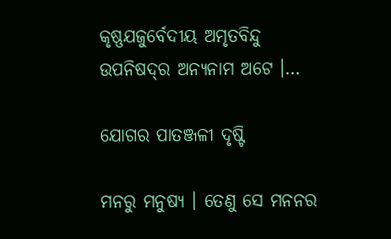କୃଷ୍ଣଯଜୁର୍ବେଦୀୟ ଅମୃତବିନ୍ଦୁ ଉପନିଷଦ୍‌ର ଅନ୍ୟନାମ ଅଟେ ।…

ଯୋଗର ପାତଞ୍ଜଳୀ ଦୃଷ୍ଟି

ମନରୁ ମନୁଷ୍ୟ । ତେଣୁ ସେ ମନନର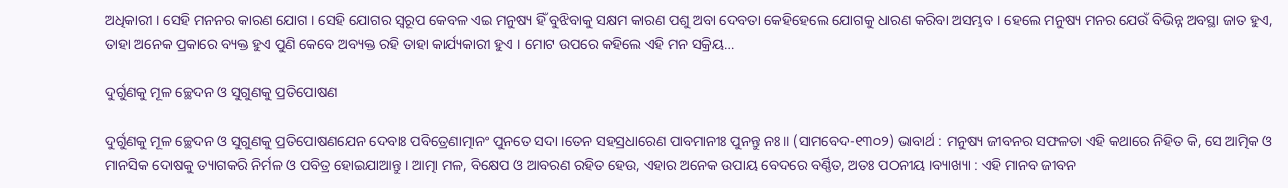ଅଧିକାରୀ । ସେହି ମନନର କାରଣ ଯୋଗ । ସେହି ଯୋଗର ସ୍ୱରୂପ କେବଳ ଏଇ ମନୁଷ୍ୟ ହିଁ ବୁଝିବାକୁ ସକ୍ଷମ କାରଣ ପଶୁ ଅବା ଦେବତା କେହିହେଲେ ଯୋଗକୁ ଧାରଣ କରିବା ଅସମ୍ଭବ । ହେଲେ ମନୁଷ୍ୟ ମନର ଯେଉଁ ବିଭିନ୍ନ ଅବସ୍ଥା ଜାତ ହୁଏ, ତାହା ଅନେକ ପ୍ରକାରେ ବ୍ୟକ୍ତ ହୁଏ ପୁଣି କେବେ ଅବ୍ୟକ୍ତ ରହି ତାହା କାର୍ଯ୍ୟକାରୀ ହୁଏ । ମୋଟ ଉପରେ କହିଲେ ଏହି ମନ ସକ୍ରିୟ…

ଦୁର୍ଗୁଣକୁ ମୂଳ ଚ୍ଛେଦନ ଓ ସୁଗୁଣକୁ ପ୍ରତିପୋଷଣ

ଦୁର୍ଗୁଣକୁ ମୂଳ ଚ୍ଛେଦନ ଓ ସୁଗୁଣକୁ ପ୍ରତିପୋଷଣଯେନ ଦେବାଃ ପବିତ୍ରେଣାତ୍ମାନଂ ପୁନତେ ସଦା ।ତେନ ସହସ୍ରଧାରେଣ ପାବମାନୀଃ ପୁନନ୍ତୁ ନଃ ॥ (ସାମବେଦ-୧୩୦୨) ଭାବାର୍ଥ : ମନୁଷ୍ୟ ଜୀବନର ସଫଳତା ଏହି କଥାରେ ନିହିତ କି, ସେ ଆତ୍ମିକ ଓ ମାନସିକ ଦୋଷକୁ ତ୍ୟାଗକରି ନିର୍ମଳ ଓ ପବିତ୍ର ହୋଇଯାଆନ୍ତୁ । ଆତ୍ମା ମଳ, ବିକ୍ଷେପ ଓ ଆବରଣ ରହିତ ହେଉ, ଏହାର ଅନେକ ଉପାୟ ବେଦରେ ବର୍ଣ୍ଣିତ, ଅତଃ ପଠନୀୟ ।ବ୍ୟାଖ୍ୟା : ଏହି ମାନବ ଜୀବନ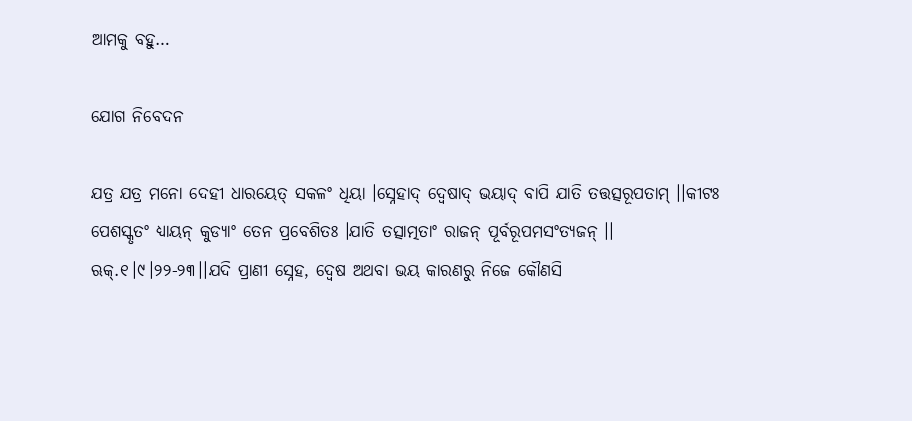ଆମକୁ ବହୁ…

ଯୋଗ ନିବେଦନ

ଯତ୍ର ଯତ୍ର ମନୋ ଦେହୀ ଧାରୟେତ୍ ସକଳଂ ଧିୟା ।ସ୍ନେହାଦ୍ ଦ୍ୱେଷାଦ୍ ଭୟାଦ୍ ବାପି ଯାତି ତତ୍ତତ୍ସରୂପତାମ୍ ।।କୀଟଃ ପେଶସ୍କୃତଂ ଧ୍ୟାୟନ୍ କୁଡ୍ୟାଂ ତେନ ପ୍ରବେଶିତଃ ।ଯାତି ତତ୍ସାତ୍ମତାଂ ରାଜନ୍ ପୂର୍ବରୂପମସଂତ୍ୟଜନ୍ ।। ଋକ୍.୧।୯।୨୨-୨୩।।ଯଦି ପ୍ରାଣୀ ସ୍ନେହ, ଦ୍ୱେଷ ଅଥବା ଭୟ କାରଣରୁ ନିଜେ କୌଣସି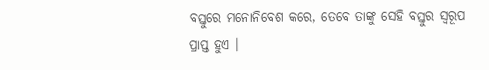ବସ୍ତୁରେ ମନୋନିବେଶ କରେ, ତେବେ ତାଙ୍କୁ ସେହି ବସ୍ତୁର ସ୍ୱରୂପ ପ୍ରାପ୍ତ ହୁଏ ।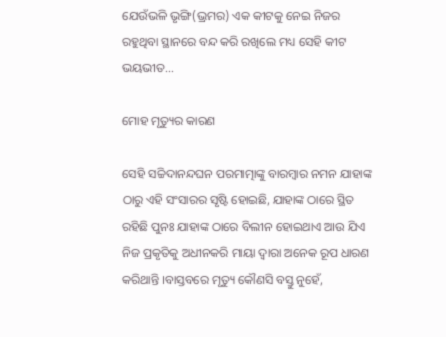ଯେଉଁଭଳି ଭୃଙ୍ଗି(ଭ୍ରମର) ଏକ କୀଟକୁ ନେଇ ନିଜର ରହୁଥିବା ସ୍ଥାନରେ ବନ୍ଦ କରି ରଖିଲେ ମଧ୍ୟ ସେହି କୀଟ ଭୟଭୀତ…

ମୋହ ମୃତ୍ୟୁର କାରଣ

ସେହି ସଚ୍ଚିଦାନନ୍ଦଘନ ପରମାତ୍ମାଙ୍କୁ ବାରମ୍ବାର ନମନ ଯାହାଙ୍କ ଠାରୁ ଏହି ସଂସାରର ସୃଷ୍ଟି ହୋଇଛି, ଯାହାଙ୍କ ଠାରେ ସ୍ଥିତ ରହିଛି ପୁନଃ ଯାହାଙ୍କ ଠାରେ ବିଲୀନ ହୋଇଥାଏ ଆଉ ଯିଏ ନିଜ ପ୍ରକୃତିକୁ ଅଧୀନକରି ମାୟା ଦ୍ୱାରା ଅନେକ ରୂପ ଧାରଣ କରିଥାନ୍ତି ।ବାସ୍ତବରେ ମୃତ୍ୟୁ କୌଣସି ବସ୍ତୁ ନୁହେଁ,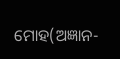ମୋହ(ଅଜ୍ଞାନ-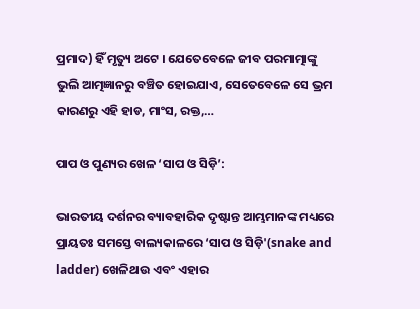ପ୍ରମାଦ) ହିଁ ମୃତ୍ୟୁ ଅଟେ । ଯେତେବେଳେ ଜୀବ ପରମାତ୍ମାଙ୍କୁ ଭୁଲି ଆତ୍ମଜ୍ଞାନରୁ ବଞ୍ଚିତ ହୋଇଯାଏ, ସେତେବେଳେ ସେ ଭ୍ରମ କାରଣରୁ ଏହି ହାଡ, ମାଂସ, ରକ୍ତ,…

ପାପ ଓ ପୁଣ୍ୟର ଖେଳ ‘ସାପ ଓ ସିଡ଼ି’:

ଭାରତୀୟ ଦର୍ଶନର ବ୍ୟାବହାରିକ ଦୃଷ୍ଟାନ୍ତ ଆମ୍ଭମାନଙ୍କ ମଧ୍ୟରେ ପ୍ରାୟତଃ ସମସ୍ତେ ବାଲ୍ୟକାଳରେ ‘ସାପ ଓ ସିଡ଼ି'(snake and ladder) ଖେଳିଥାଉ ଏବଂ ଏହାର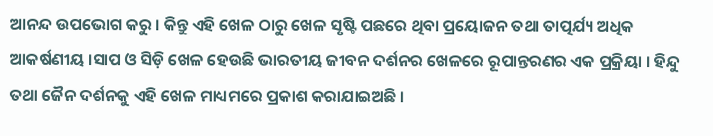ଆନନ୍ଦ ଉପଭୋଗ କରୁ । କିନ୍ତୁ ଏହି ଖେଳ ଠାରୁ ଖେଳ ସୃଷ୍ଟି ପଛରେ ଥିବା ପ୍ରୟୋଜନ ତଥା ତାତ୍ପର୍ଯ୍ୟ ଅଧିକ ଆକର୍ଷଣୀୟ ।ସାପ ଓ ସିଡ଼ି ଖେଳ ହେଉଛି ଭାରତୀୟ ଜୀବନ ଦର୍ଶନର ଖେଳରେ ରୂପାନ୍ତରଣର ଏକ ପ୍ରକ୍ରିୟା । ହିନ୍ଦୁ ତଥା ଜୈନ ଦର୍ଶନକୁ ଏହି ଖେଳ ମାଧ୍ୟମରେ ପ୍ରକାଶ କରାଯାଇଅଛି ।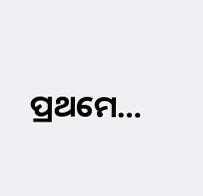ପ୍ରଥମେ…